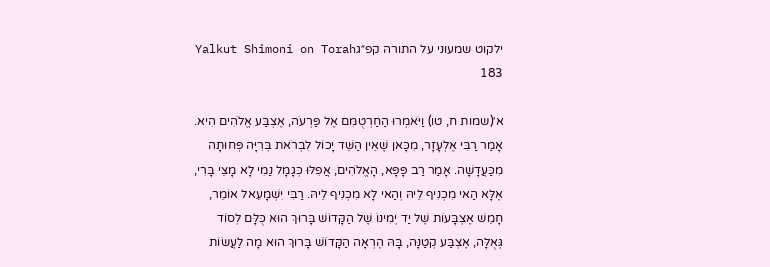ילקוט שמעוני על התורה קפ״גYalkut Shimoni on Torah 183

א׳(שמות ח, טו) וַיֹּאמְרוּ הַחַרְטֻמִּם אֶל פַּרְעֹה, אֶצְבַּע אֱלֹהִים הִיא. אָמַר רַבִּי אֶלְעָזָר, מִכָּאן שֶׁאֵין הַשֵּׁד יָכוֹל לִבְרֹאת בְּרִיָּה פְּחוּתָה מִכַּעֲדָשָׁה. אָמַר רַב פָּפָּא, הָאֱלֹהִים, אֲפִלּוּ כְּגָמָל נַמִי לָא מָצֵי בָּרִי, אֶלָּא הַאי מִכְנִיף לֵיהּ וְהַאי לָא מִכְנִיף לֵיהּ. רַבִּי יִשְׁמָעֵאל אוֹמֵר, חָמֵשׁ אֶצְבָּעוֹת שֶׁל יַד יְמִינוֹ שֶׁל הַקָּדוֹשׁ בָּרוּךְ הוּא כֻּלָּם לְסוֹד גְּאֻלָּה, אֶצְבַּע קְטַנָּה, בָּהּ הֶרְאָה הַקָּדוֹשׁ בָּרוּךְ הוּא מָה לַעֲשׂוֹת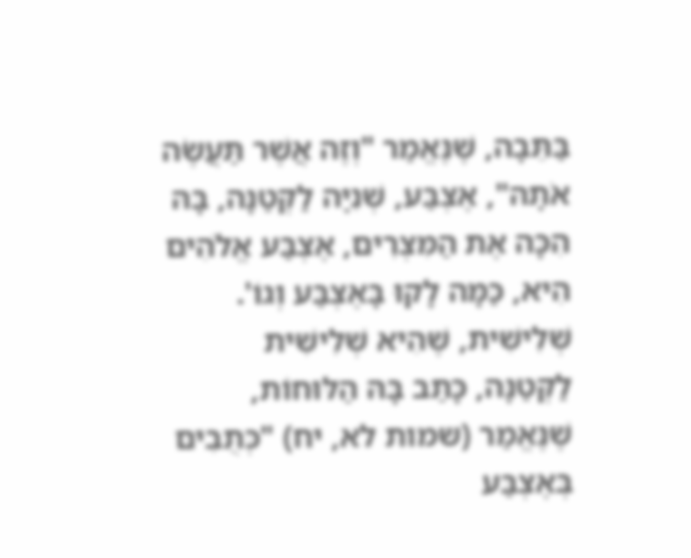בַּתֵּבָה, שֶׁנֶּאֱמַר "וְזֶה אֲשֶׁר תַּעֲשֶׂה אֹתָהּ", אֶצְבַּע, שְׁנִיָּה לַקְּטַנָּה, בָּהּ הִכָּה אֶת הַמִּצְרִים, אֶצְבַּע אֱלֹהִים הִיא, כַּמָּה לָקוּ בָּאֶצְבַּע וְגוֹ'. שְׁלִישִׁית, שֶׁהִיא שְׁלִישִׁית לַקְּטַנָּה, כָּתַב בָּהּ הַלּוּחוֹת, שֶׁנֶּאֱמַר (שמות לא, יח) "כְּתֻבִים בְּאֶצְבַּע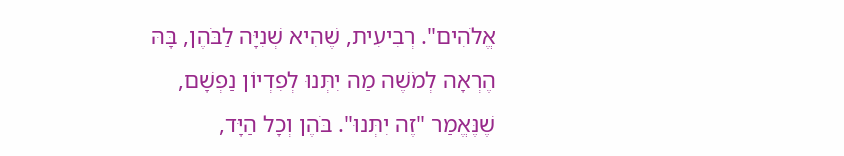אֱלֹהִים". רְבִיעִית, שֶׁהִיא שְׁנִיָּה לַבֹּהֶן, בָּהּ הֶרְאָה לְמֹשֶׁה מַה יִתְּנוּ לְפִדְיוֹן נַפְשָׁם, שֶׁנֶּאֱמַר "זֶה יִתְּנוּ". בֹּהֶן וְכָל הַיָּד,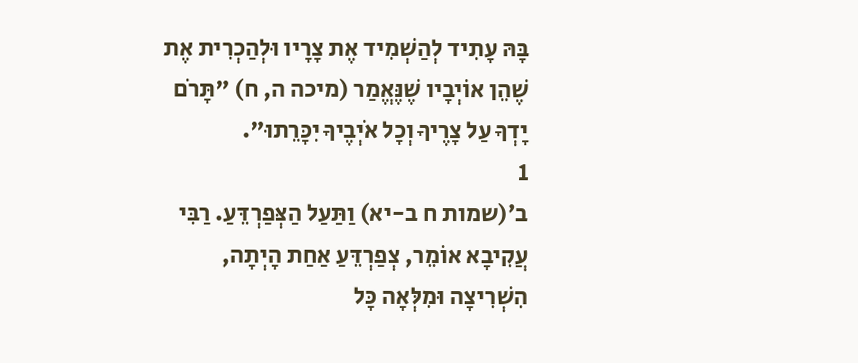בָּהּ עָתִיד לְהַשְׁמִיד אֶת צָרָיו וּלְהַכְרִית אֶת שֶׁהֵן אוֹיְבָיו שֶׁנֶּאֱמַר (מיכה ה, ח) "תָּרֹם יָדְךָ עַל צָרֶיךָ וְכָל אֹיְבֶיךָ יִכָּרֵתוּ".
1
ב׳(שמות ח ב-יא) וַתַּעַל הַצְּפַרְדֵּעַ. רַבִּי עֲקִיבָא אוֹמֵר, צְפַרְדֵּעַ אַחַת הָיְתָה, הִשְׁרִיצָה וּמִלְּאָה כָּל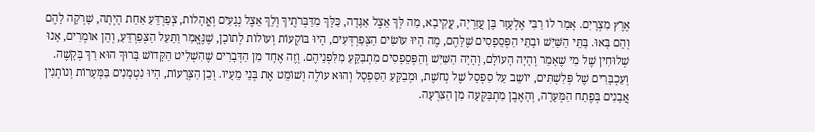אֶרֶץ מִצְרָיִם. אָמַר לוֹ רַבִּי אֶלְעָזָר בֶּן עֲזַרְיָה, עֲקִיבָא, מַה לְּךָ אֵצֶל אַגָּדָה, כַּלָּךְ מִדַּבְּרֹתֶיךָ וְלֵךְ אֵצֶל נְגָעִים וְאֳהָלוֹת, צְפַרְדֵּעַ אַחַת הָיְתָה, שָׁרְקָה לָהֶם וְהֵם בָּאוּ. בָּתֵּי הַשַּׁיִשׁ וּבָתֵּי הַפְּסֵפָסִים שֶׁלָּהֶם, מֶה הָיוּ עוֹשִׂים הַצְּפַרְדְּעִים, הָיוּ בּוֹקְעוֹת וְעוֹלוֹת לְתוֹכָן, שֶׁנֶּאֱמַר וַתַּעַל הַצְּפַרְדֵּעַ, וְהֵן אוֹמְרִים, אָנוּ שְׁלוּחִין שֶׁל מִי שֶׁאָמַר וְהָיָה הָעוֹלָם, וְהָיָה הַשַּׁיִשׁ וְהַפְּסֵפָסִים מִתְבַּקֵּעַ מִלִּפְנֵיהֶם. וְזֶה אֶחָד מִן הַדְּבָרִים שֶׁהִשְׁלִיט הַקָּדוֹשׁ בָּרוּךְ הוּא רַךְ בְּקָשֶׁה. וְעַכְבָּרִים שֶׁל פְּלִשְׁתִּים, יוֹשֵב עַל סַפְסָל שֶׁל נְחֹשֶׁת, וּמְבַקֵּעַ הַסַּפְסָל וְהוּא עוֹלֶה וְשׁוֹמֵט אֶת בְּנֵי מֵעָיו. וְכֵן הַצְּרָעוֹת, הָיוּ נִטְמָנִים בַּמְּעָרוֹת וְנוֹתְנִין אֲבָנִים בְּפֶתַח הַמְּעָרָה, וְהָאֶבֶן מִתְבַּקְּעָה מִן הַצִּרְעָה.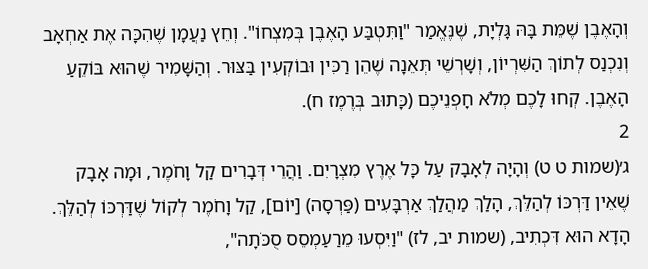וְהָאֶבֶן שֶׁמֵּת בָּהּ גָּלְיָת, שֶׁנֶּאֱמַר "וַתִּטְבַּע הָאֶבֶן בְּמִצְחוֹ". וְחֵץ נַעֲמָן שֶׁהִכָּה אֶת אַחְאָב וְנִכְנַס לְתוֹךְ הַשִּׁרְיוֹן, וְשָׁרְשֵׁי תְּאֵנָה שֶׁהֵן רַכִּין וּבוֹקְעִין בַּצּוּר. וְהַשָּׁמִיר שֶׁהוּא בּוֹקֵעַ הָאֶבֶן. קְחוּ לָכֶם מְלֹא חָפְנֵיכֶם (כָּתוּב בְּרֶמֶז ח).
2
ג׳(שמות ט ט) וְהָיָה לְאָבָק עַל כָּל אֶרֶץ מִצְרָיִם. וַהֲרֵי דְּבָרִים קַל וָחֹמֶר, וּמָה אָבָק שֶׁאֵין דַּרְכּוֹ לְהַלֵּךְ, הָלַךְ מַהֲלַךְ אַרְבָּעִים (פַּרְסָה) [יוֹם], קַל וָחֹמֶר לְקוֹל שֶׁדַּרְכּוֹ לְהַלֵּךְ. הָדָא הוּא דִּכְתִיב, (שמות יב, לז) "וַיִּסְעוּ מֵרַעַמְסֵס סֻכֹּתָה",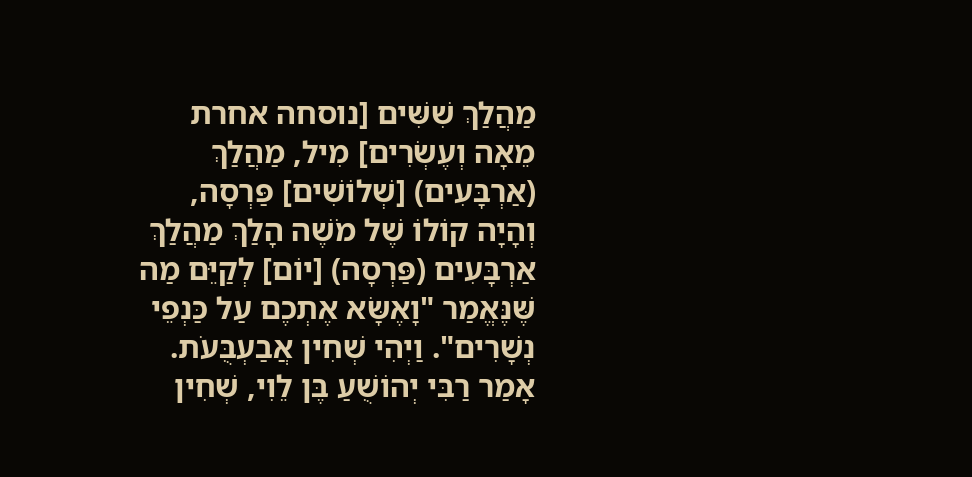מַהֲלַךְ שִׁשִּׁים [נוסחה אחרת מֵאָה וְעֶשְׂרִים] מִיל, מַהֲלַךְ (אַרְבָּעִים) [שְׁלוֹשִׁים] פַּרְסָה, וְהָיָה קוֹלוֹ שֶׁל מֹשֶׁה הָלַךְ מַהֲלַךְ אַרְבָּעִים (פַּרְסָה) [יוֹם] לְקַיֵּם מַה שֶּׁנֶּאֱמַר "וָאֶשָּׂא אֶתְכֶם עַל כַּנְפֵי נְשָׁרִים". וַיְהִי שְׁחִין אֲבַעְבֻּעֹת. אָמַר רַבִּי יְהוֹשֻׁעַ בֶּן לֵוִי, שְׁחִין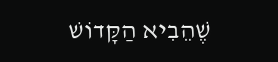שֶׁהֵבִיא הַקָּדוֹשׁ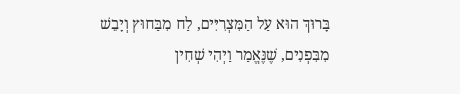בָּרוּךְ הוּא עַל הַמִּצְרִיִּים, לַח מִבַּחוּץ וְיָבֵשׁ מִבִּפְנִים, שֶׁנֶּאֱמַר וַיְהִי שְׁחִין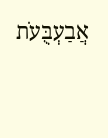אֲבַעְבֻּעֹת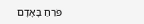פֹּרֵחַ בָּאָדָם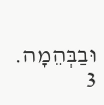וּבַבְּהֵמָה.
3